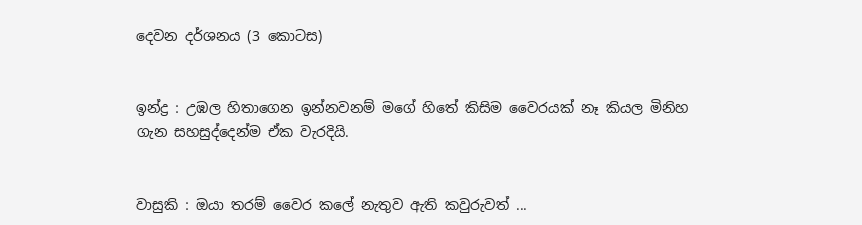දෙවන දර්ශනය (3 කොටස)


ඉන්ද්‍ර : උඹල හිතාගෙන ඉන්නවනම් මගේ හිතේ කිසිම වෛරයක් නෑ කියල මිනිහ ගැන සහසුද්දෙන්ම ඒක වැරදියි.


වාසුකි : ඔයා තරම් වෛර කලේ නැතුව ඇති කවුරුවත් ...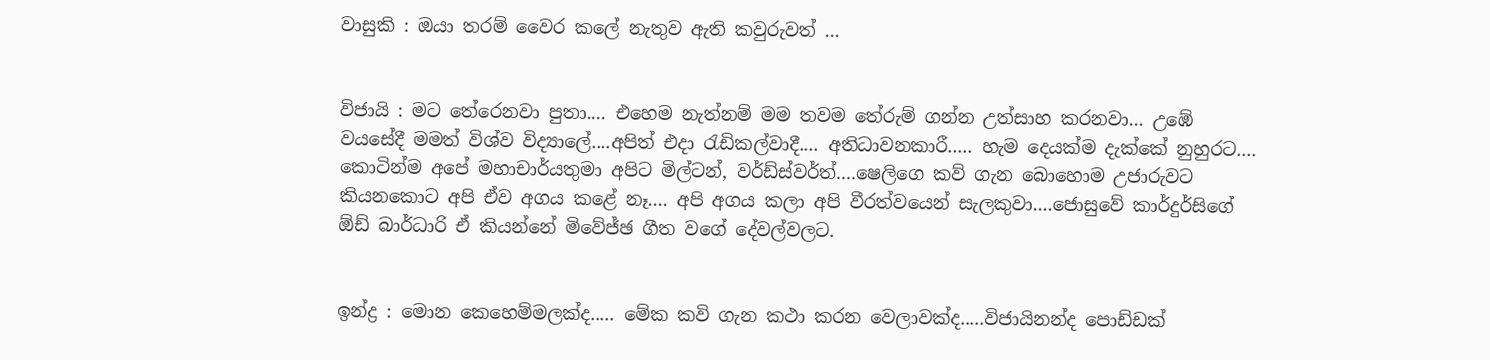වාසුකි : ඔයා තරම් වෛර කලේ නැතුව ඇති කවුරුවත් ...


විජායි : මට තේරෙනවා පුතා.... එහෙම නැත්නම් මම තවම තේරුම් ගන්න උත්සාහ කරනවා... උඹේ වයසේදී මමත් විශ්ව විද්‍යාලේ....අපිත් එදා රැඩිකල්වාදී.... අතිධාවනකාරී..... හැම දෙයක්ම දැක්කේ නුහුරට.... කොටින්ම අපේ මහාචාර්යතුමා අපිට මිල්ටන්, වර්ඩ්ස්වර්ත්....ෂෙලිගෙ කව් ගැන බොහොම උජාරුවට කියනකොට අපි ඒව අගය කළේ නෑ.... අපි අගය කලා අපි වීරත්වයෙන් සැලකුවා....ජොසුවේ කාර්දුර්සිගේ ඕඩ් බාර්ධාරි ඒ කියන්නේ මිවේජ්ඡ ගීත වගේ දේවල්වලට.


ඉන්ද්‍ර : මොන කෙහෙම්මලක්ද..... මේක කවි ගැන කථා කරන වෙලාවක්ද.....විජායිනන්ද පොඩ්ඩක්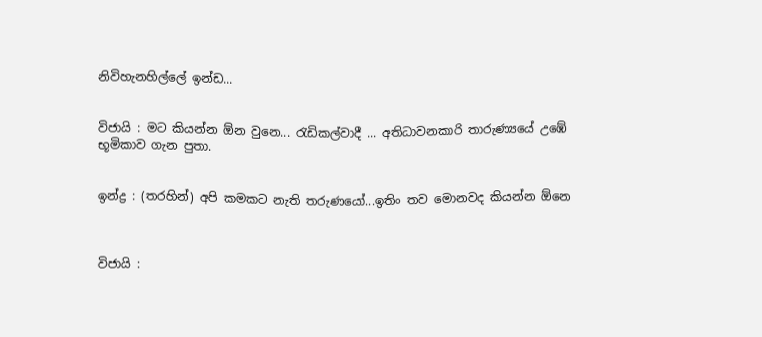නිවිහැනහිල්ලේ ඉන්ඩ...


විජායි : මට කියන්න ඕන වුනෙ... රැඩිකල්වාදී ... අතිධාවනකාරි තාරුණ්‍යයේ උඹේ භූමිකාව ගැන පුතා.


ඉන්ද්‍ර : (තරහින්) අපි කමකට නැති තරුණයෝ...ඉතිං තව මොනවද කියන්න ඕනෙ



විජායි :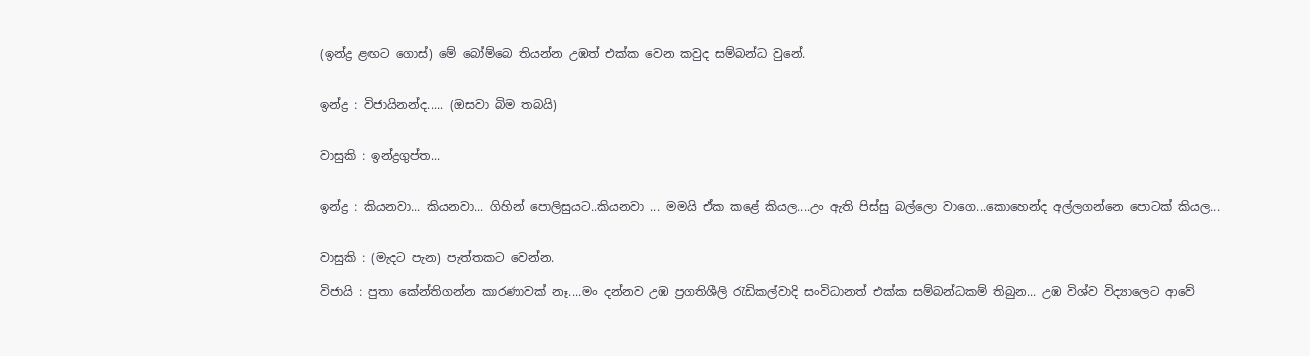(ඉන්ද්‍ර ළඟට ගොස්) මේ බෝම්බෙ තියන්න උඹත් එක්ක වෙන කවුද සම්බන්ධ වුනේ.


ඉන්ද්‍ර : විජායිනන්ද..... (ඔසවා බිම තබයි)


වාසුකි : ඉන්ද්‍රගුප්ත...


ඉන්ද්‍ර : කියනවා... කියනවා... ගිහින් පොලිසුයට..කියනවා ... මමයි ඒක කළේ කියල....උං ඇති පිස්සු බල්ලො වාගෙ...කොහෙන්ද අල්ලගන්නෙ පොටක් කියල...


වාසුකි : (මැදට පැන) පැත්තකට වෙන්න.

විජායි : පුතා කේන්තිගන්න කාරණාවක් නෑ....මං දන්නව උඹ ප්‍රගතිශීලි රැඩිකල්වාදි සංවිධානත් එක්ක සම්බන්ධකම් තිබුන... උඹ විශ්ව විද්‍යාලෙට ආවේ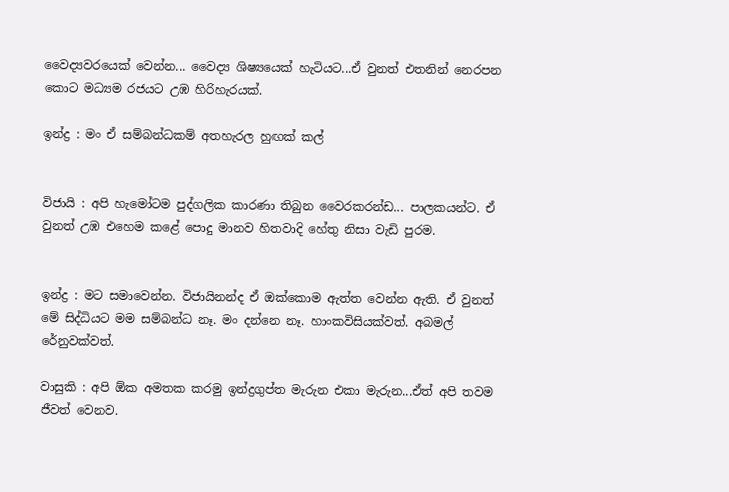වෛද්‍යවරයෙක් වෙන්න... වෛද්‍ය ශිෂ්‍යයෙක් හැටියට...ඒ වුනත් එතනින් නෙරපන කොට මධ්‍යම රජයට උඹ හිරිහැරයක්.

ඉන්ද්‍ර : මං ඒ සම්බන්ධකම් අතහැරල හුඟක් කල්


විජායි : අපි හැමෝටම පුද්ගලික කාරණා තිබුන වෛරකරන්ඩ... පාලකයන්ට. ඒ වුනත් උඹ එහෙම කළේ පොදු මානව හිතවාදි හේතු නිසා වැඩි පුරම.


ඉන්ද්‍ර : මට සමාවෙන්න. විජායිනන්ද ඒ ඔක්කොම ඇත්ත වෙන්න ඇති. ඒ වුනත් මේ සිද්ධියට මම සම්බන්ධ නෑ. මං දන්නෙ නෑ. හාංකවිසියක්වත්. අබමල් රේනුවක්වත්.

වාසුකි : අපි ඕක අමතක කරමු ඉන්ද්‍රගුප්ත මැරුන එකා මැරුන...ඒත් අපි තවම ජීවත් වෙනව.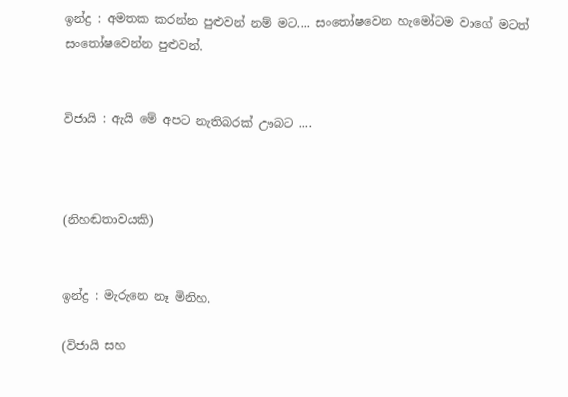ඉන්ද්‍ර : අමතක කරන්න පුළුවන් නම් මට.... සංතෝෂවෙන හැමෝටම වාගේ මටත් සංතෝෂවෙන්න පුළුවන්.


විජායි : ඇයි මේ අපට නැතිබරක් ඌබට ....



(නිහඬතාවයකි)


ඉන්ද්‍ර : මැරුනෙ නෑ මිනිහ.

(විජායි සහ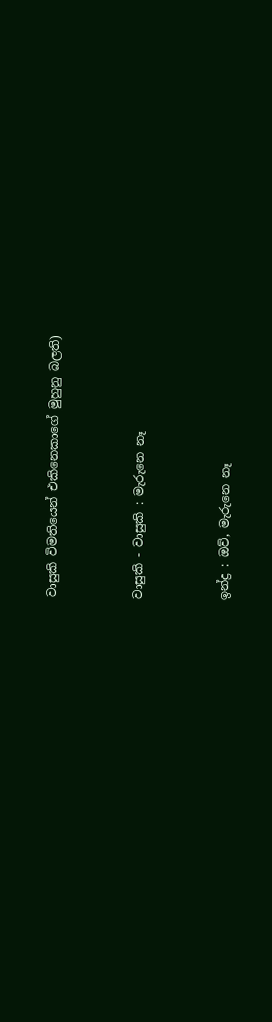වාසුකි විමතියෙන් එකිනෙකාගේ මුහුනු බලති)


වාසුකි - වාසුකි : මැරුනෙ නෑ


ඉන්ද්‍ර : ඔව්, මැරුනෙ නෑ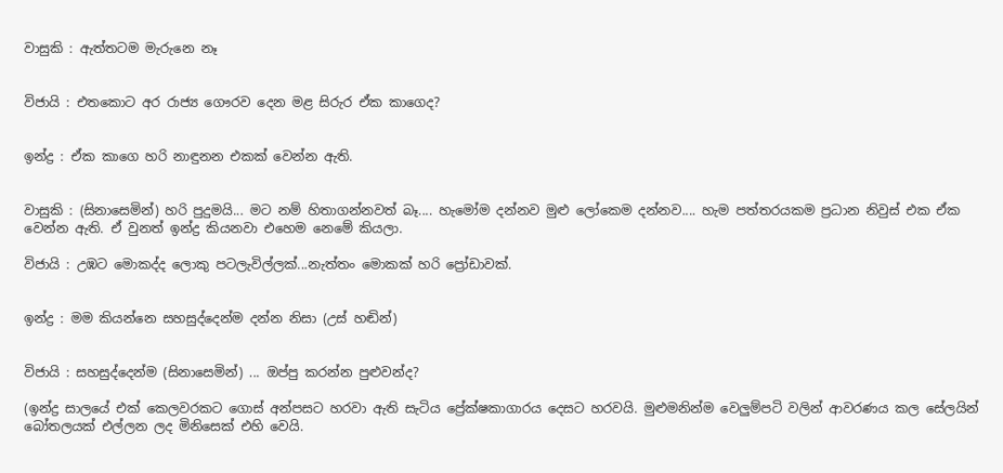වාසුකි : ඇත්තටම මැරුනෙ නෑ


විජායි : එතකොට අර රාජ්‍ය ගෞරව දෙන මළ සිරුර ඒක කාගෙද?


ඉන්ද්‍ර : ඒක කාගෙ හරි නාඳුනන එකක් වෙන්න ඇති.


වාසුකි : (සිනාසෙමින්) හරි පුදුමයි... මට නම් හිතාගන්නවත් බෑ.... හැමෝම දන්නව මුළු ලෝකෙම දන්නව.... හැම පත්තරයකම ප්‍රධාන නිවුස් එක ඒක වෙන්න ඇති. ඒ වුනත් ඉන්ද්‍ර කියනවා එහෙම නෙමේ කියලා.

විජායි : උඹට මොකද්ද ලොකු පටලැවිල්ලක්...නැත්තං මොකක් හරි ප්‍රෝඩාවක්.


ඉන්ද්‍ර : මම කියන්නෙ සහසුද්දෙන්ම දන්න නිසා (උස් හඬින්)


විජායි : සහසුද්දෙන්ම (සිනාසෙමින්) ... ඔප්පු කරන්න පුළුවන්ද?

(ඉන්ද්‍ර සාලයේ එක් කෙලවරකට ගොස් අන්පසට හරවා ඇති සැටිය ප්‍රේක්ෂකාගාරය දෙසට හරවයි. මුළුමනින්ම වෙලුම්පටි වලින් ආවරණය කල සේලයින් බෝතලයක් එල්ලන ලද මිනිසෙක් එහි වෙයි.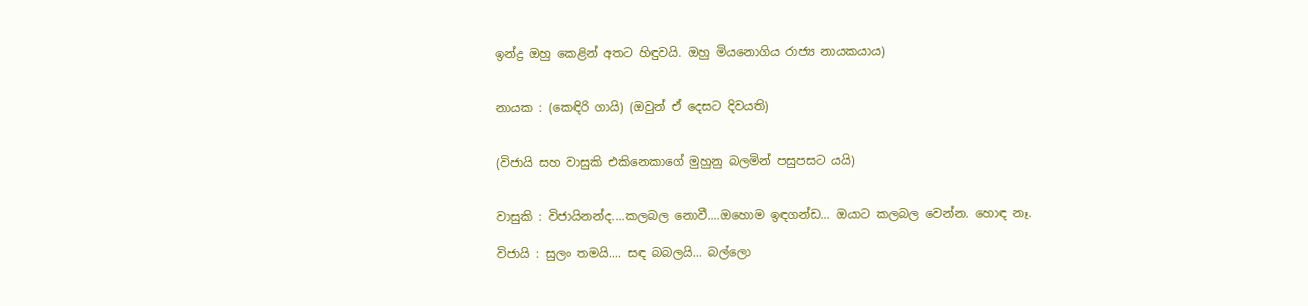ඉන්ද්‍ර ඔහු කෙළින් අතට හිඳුවයි. ඔහු මියනොගිය රාජ්‍ය නායකයාය)


නායක : (කෙඳිරි ගායි) (ඔවුන් ඒ දෙසට දිවයති)


(විජායි සහ වාසුකි එකිනෙකාගේ මුහුනු බලමින් පසුපසට යයි)


වාසුකි : විජායිනන්ද....කලබල නොවී....ඔහොම ඉඳගන්ඩ... ඔයාට කලබල වෙන්න. හොඳ නෑ.

විජායි : සුලං තමයි.... සඳ බබලයි... බල්ලො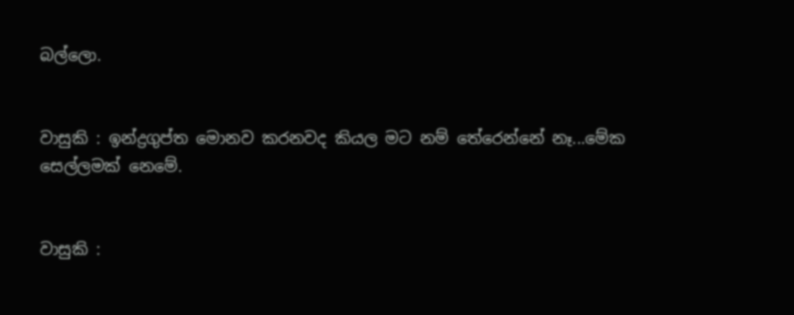බල්ලො.


වාසුකි : ඉන්ද්‍රගුප්ත මොනව කරනවද කියල මට නම් තේරෙන්නේ නෑ...මේක සෙල්ලමක් නෙමේ.


වාසුකි :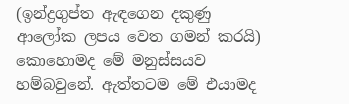(ඉන්ද්‍රගුප්ත ඇඳගෙන දකුණු ආලෝක ලපය වෙත ගමන් කරයි) කොහොමද මේ මනුස්සයව හම්බවුනේ. ඇත්තටම මේ එයාමද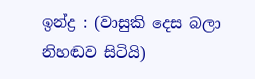ඉන්ද්‍ර : (වාසුකි දෙස බලා නිහඬව සිටියි)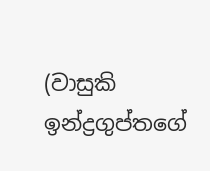(වාසුකි ඉන්ද්‍රගුප්තගේ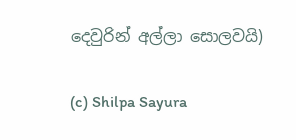දෙවුරින් අල්ලා සොලවයි)

(c) Shilpa Sayura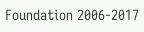Foundation 2006-2017